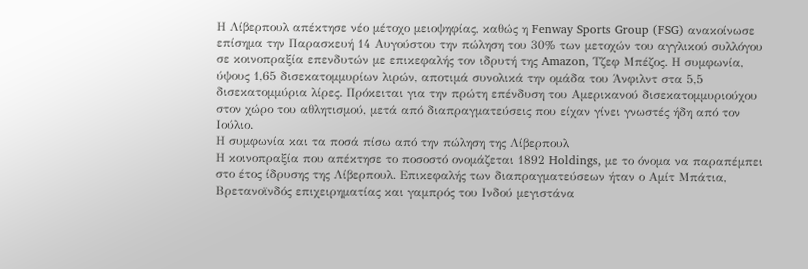Η Λίβερπουλ απέκτησε νέο μέτοχο μειοψηφίας, καθώς η Fenway Sports Group (FSG) ανακοίνωσε επίσημα την Παρασκευή 14 Αυγούστου την πώληση του 30% των μετοχών του αγγλικού συλλόγου σε κοινοπραξία επενδυτών με επικεφαλής τον ιδρυτή της Amazon, Τζεφ Μπέζος. Η συμφωνία, ύψους 1,65 δισεκατομμυρίων λιρών, αποτιμά συνολικά την ομάδα του Άνφιλντ στα 5,5 δισεκατομμύρια λίρες. Πρόκειται για την πρώτη επένδυση του Αμερικανού δισεκατομμυριούχου στον χώρο του αθλητισμού, μετά από διαπραγματεύσεις που είχαν γίνει γνωστές ήδη από τον Ιούλιο.
Η συμφωνία και τα ποσά πίσω από την πώληση της Λίβερπουλ
Η κοινοπραξία που απέκτησε το ποσοστό ονομάζεται 1892 Holdings, με το όνομα να παραπέμπει στο έτος ίδρυσης της Λίβερπουλ. Επικεφαλής των διαπραγματεύσεων ήταν ο Αμίτ Μπάτια, Βρετανοϊνδός επιχειρηματίας και γαμπρός του Ινδού μεγιστάνα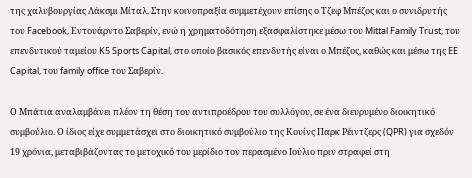της χαλυβουργίας Λάκσμι Μίταλ. Στην κοινοπραξία συμμετέχουν επίσης ο Τζεφ Μπέζος και ο συνιδρυτής του Facebook, Εντουάρντο Σαβερίν, ενώ η χρηματοδότηση εξασφαλίστηκε μέσω του Mittal Family Trust, του επενδυτικού ταμείου K5 Sports Capital, στο οποίο βασικός επενδυτής είναι ο Μπέζος, καθώς και μέσω της EE Capital, του family office του Σαβερίν.

Ο Μπάτια αναλαμβάνει πλέον τη θέση του αντιπροέδρου του συλλόγου, σε ένα διευρυμένο διοικητικό συμβούλιο. Ο ίδιος είχε συμμετάσχει στο διοικητικό συμβούλιο της Κουίνς Παρκ Ρέιντζερς (QPR) για σχεδόν 19 χρόνια, μεταβιβάζοντας το μετοχικό του μερίδιο τον περασμένο Ιούλιο πριν στραφεί στη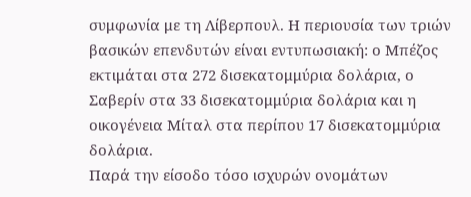συμφωνία με τη Λίβερπουλ. Η περιουσία των τριών βασικών επενδυτών είναι εντυπωσιακή: ο Μπέζος εκτιμάται στα 272 δισεκατομμύρια δολάρια, ο Σαβερίν στα 33 δισεκατομμύρια δολάρια και η οικογένεια Μίταλ στα περίπου 17 δισεκατομμύρια δολάρια.
Παρά την είσοδο τόσο ισχυρών ονομάτων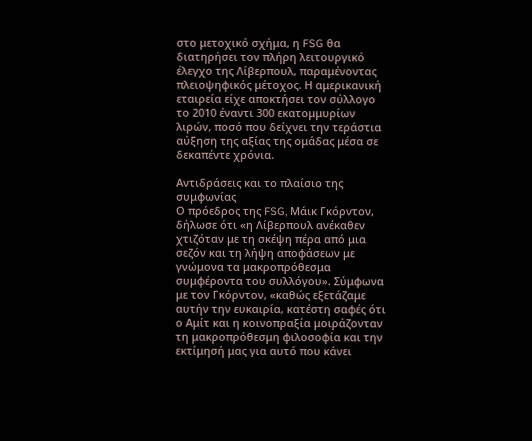στο μετοχικό σχήμα, η FSG θα διατηρήσει τον πλήρη λειτουργικό έλεγχο της Λίβερπουλ, παραμένοντας πλειοψηφικός μέτοχος. Η αμερικανική εταιρεία είχε αποκτήσει τον σύλλογο το 2010 έναντι 300 εκατομμυρίων λιρών, ποσό που δείχνει την τεράστια αύξηση της αξίας της ομάδας μέσα σε δεκαπέντε χρόνια.

Αντιδράσεις και το πλαίσιο της συμφωνίας
Ο πρόεδρος της FSG, Μάικ Γκόρντον, δήλωσε ότι «η Λίβερπουλ ανέκαθεν χτιζόταν με τη σκέψη πέρα από μια σεζόν και τη λήψη αποφάσεων με γνώμονα τα μακροπρόθεσμα συμφέροντα του συλλόγου». Σύμφωνα με τον Γκόρντον, «καθώς εξετάζαμε αυτήν την ευκαιρία, κατέστη σαφές ότι ο Αμίτ και η κοινοπραξία μοιράζονταν τη μακροπρόθεσμη φιλοσοφία και την εκτίμησή μας για αυτό που κάνει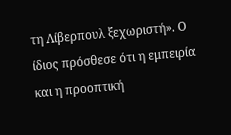τη Λίβερπουλ ξεχωριστή». Ο ίδιος πρόσθεσε ότι η εμπειρία και η προοπτική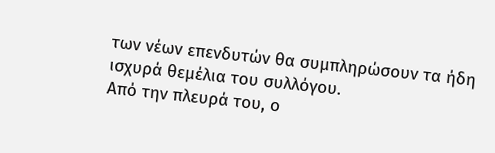των νέων επενδυτών θα συμπληρώσουν τα ήδη ισχυρά θεμέλια του συλλόγου.
Από την πλευρά του, ο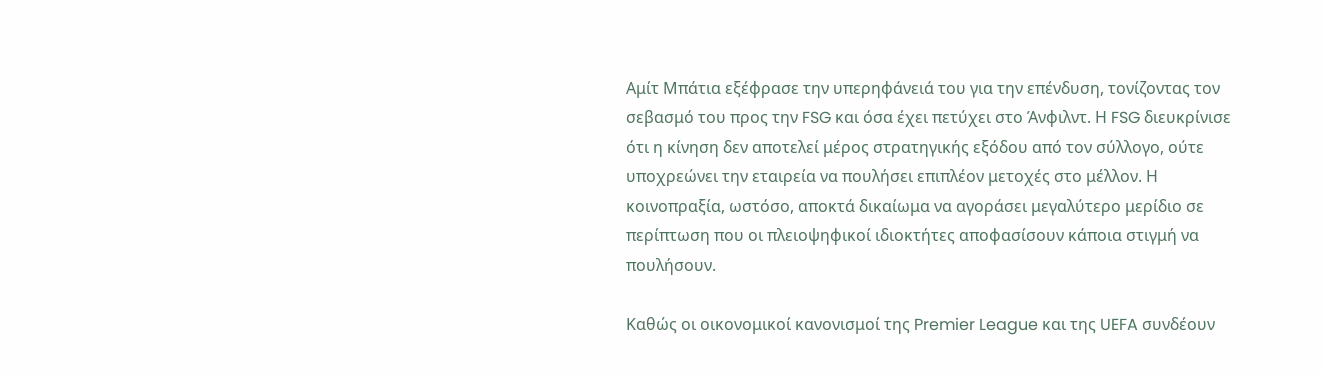Αμίτ Μπάτια εξέφρασε την υπερηφάνειά του για την επένδυση, τονίζοντας τον σεβασμό του προς την FSG και όσα έχει πετύχει στο Άνφιλντ. Η FSG διευκρίνισε ότι η κίνηση δεν αποτελεί μέρος στρατηγικής εξόδου από τον σύλλογο, ούτε υποχρεώνει την εταιρεία να πουλήσει επιπλέον μετοχές στο μέλλον. Η κοινοπραξία, ωστόσο, αποκτά δικαίωμα να αγοράσει μεγαλύτερο μερίδιο σε περίπτωση που οι πλειοψηφικοί ιδιοκτήτες αποφασίσουν κάποια στιγμή να πουλήσουν.

Καθώς οι οικονομικοί κανονισμοί της Premier League και της UEFA συνδέουν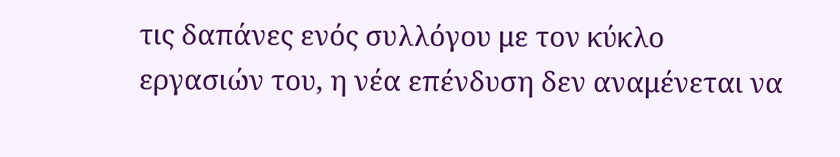τις δαπάνες ενός συλλόγου με τον κύκλο εργασιών του, η νέα επένδυση δεν αναμένεται να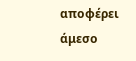αποφέρει άμεσο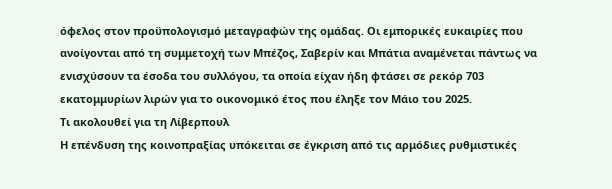όφελος στον προϋπολογισμό μεταγραφών της ομάδας. Οι εμπορικές ευκαιρίες που ανοίγονται από τη συμμετοχή των Μπέζος, Σαβερίν και Μπάτια αναμένεται πάντως να ενισχύσουν τα έσοδα του συλλόγου, τα οποία είχαν ήδη φτάσει σε ρεκόρ 703 εκατομμυρίων λιρών για το οικονομικό έτος που έληξε τον Μάιο του 2025.
Τι ακολουθεί για τη Λίβερπουλ
Η επένδυση της κοινοπραξίας υπόκειται σε έγκριση από τις αρμόδιες ρυθμιστικές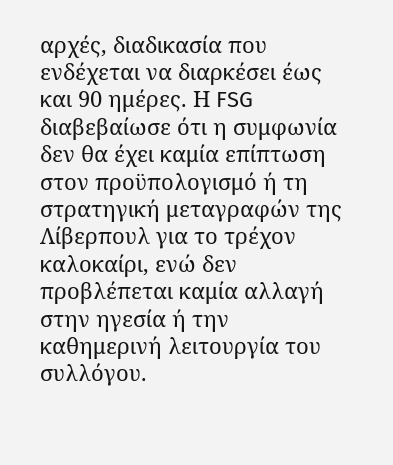αρχές, διαδικασία που ενδέχεται να διαρκέσει έως και 90 ημέρες. Η FSG διαβεβαίωσε ότι η συμφωνία δεν θα έχει καμία επίπτωση στον προϋπολογισμό ή τη στρατηγική μεταγραφών της Λίβερπουλ για το τρέχον καλοκαίρι, ενώ δεν προβλέπεται καμία αλλαγή στην ηγεσία ή την καθημερινή λειτουργία του συλλόγου.